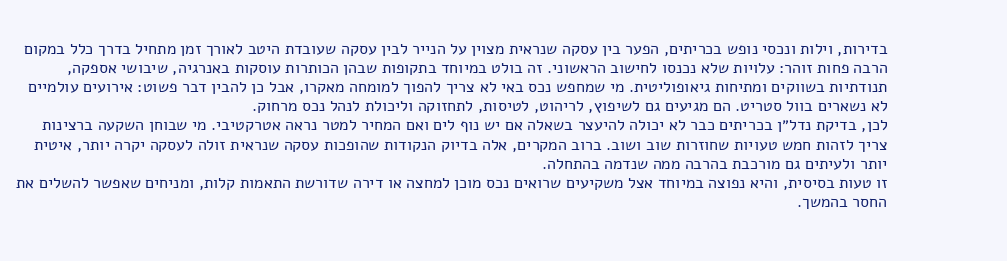בדירות, וילות ונכסי נופש בכריתים, הפער בין עסקה שנראית מצוין על הנייר לבין עסקה שעובדת היטב לאורך זמן מתחיל בדרך כלל במקום הרבה פחות זוהר: עלויות שלא נכנסו לחישוב הראשוני. זה בולט במיוחד בתקופות שבהן הכותרות עוסקות באנרגיה, שיבושי אספקה, תנודתיות בשווקים ומתיחות גיאופוליטית. מי שמחפש נכס באי לא צריך להפוך למומחה מאקרו, אבל כן להבין דבר פשוט: אירועים עולמיים לא נשארים בוול סטריט. הם מגיעים גם לשיפוץ, לריהוט, לטיסות, לתחזוקה וליכולת לנהל נכס מרחוק.
לכן, בדיקת נדל״ן בכריתים כבר לא יכולה להיעצר בשאלה אם יש נוף לים ואם המחיר למטר נראה אטרקטיבי. מי שבוחן השקעה ברצינות צריך לזהות חמש טעויות שחוזרות שוב ושוב. ברוב המקרים, אלה בדיוק הנקודות שהופכות עסקה שנראית זולה לעסקה יקרה יותר, איטית יותר ולעיתים גם מורכבת בהרבה ממה שנדמה בהתחלה.
זו טעות בסיסית, והיא נפוצה במיוחד אצל משקיעים שרואים נכס מוכן למחצה או דירה שדורשת התאמות קלות, ומניחים שאפשר להשלים את החסר בהמשך.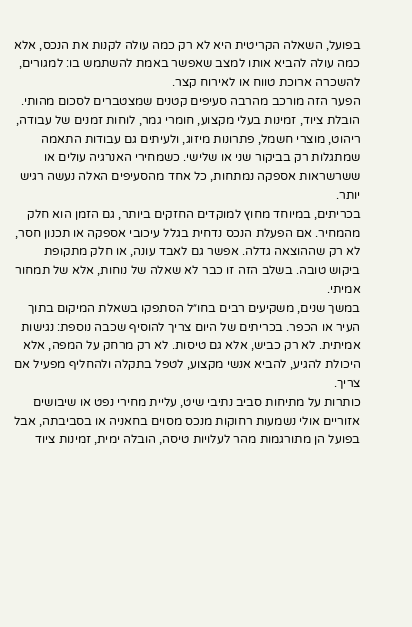בפועל, השאלה הקריטית היא לא רק כמה עולה לקנות את הנכס, אלא כמה עולה להביא אותו למצב שאפשר באמת להשתמש בו: למגורים, להשכרה ארוכת טווח או לאירוח קצר.
הפער הזה מורכב מהרבה סעיפים קטנים שמצטברים לסכום מהותי. הובלת ציוד, זמינות בעלי מקצוע, חומרי גמר, לוחות זמנים של עבודה, ריהוט, מוצרי חשמל, פתרונות מיזוג, ולעיתים גם עבודות התאמה שמתגלות רק בביקור שני או שלישי. כשמחירי האנרגיה עולים או ששרשראות אספקה נמתחות, כל אחד מהסעיפים האלה נעשה רגיש יותר.
בכריתים, במיוחד מחוץ למוקדים החזקים ביותר, גם הזמן הוא חלק מהמחיר. אם הפעלת הנכס נדחית בגלל עיכובי אספקה או תכנון חסר, לא רק שההוצאה גדלה. אפשר גם לאבד עונה, או חלק מתקופת ביקוש טובה. בשלב הזה זו כבר לא שאלה של נוחות, אלא של תמחור אמיתי.
במשך שנים, משקיעים רבים בחו״ל הסתפקו בשאלת המיקום בתוך העיר או הכפר. בכריתים של היום צריך להוסיף שכבה נוספת: נגישות אמיתית. לא רק כביש, אלא גם טיסות. לא רק מרחק על המפה, אלא היכולת להגיע, להביא אנשי מקצוע, לטפל בתקלה ולהחליף מפעיל אם צריך.
כותרות על מתיחות סביב נתיבי שיט, עליית מחירי נפט או שיבושים אזוריים אולי נשמעות רחוקות מנכס מסוים בחאניה או בסביבתה, אבל בפועל הן מתורגמות מהר לעלויות טיסה, הובלה ימית, זמינות ציוד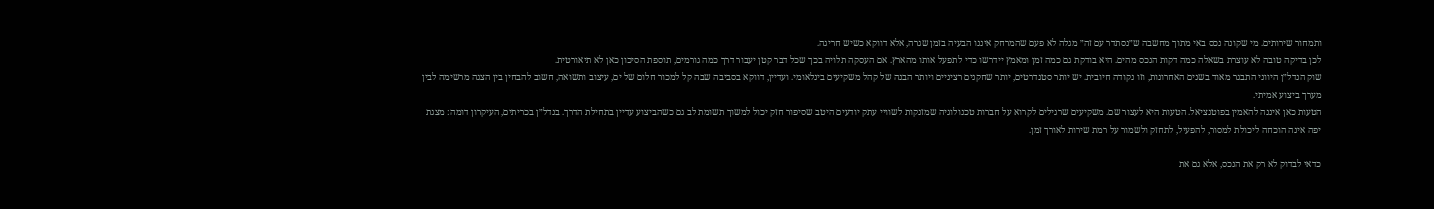ותמחור שירותים. מי שקונה נכס באי מתוך מחשבה ש״נסתדר עם זה״ מגלה לא פעם שהמרחק איננו הבעיה בזמן שגרה, אלא דווקא כשיש חריגה.
לכן בדיקה טובה לא עוצרת בשאלה כמה דקות הנכס מהים. היא בודקת גם כמה זמן ומאמץ יידרשו כדי לתפעל אותו מהארץ. אם העסקה תלויה בכך שכל דבר קטן יעבור דרך כמה גורמים, תוספת הסיכון כאן לא תיאורטית.
שוק הנדל״ן היווני התבגר מאוד בשנים האחרונות, וזו נקודה חיובית. יש יותר סטנדרטים, יותר שחקנים רציניים ויותר הבנה של קהל משקיעים בינלאומי. ועדיין, דווקא בסביבה שבה קל למכור חלום של ים, עיצוב ותשואה, חשוב להבחין בין הצגה מרשימה לבין מערך ביצוע אמיתי.
הטעות כאן איננה להאמין בפוטנציאל. הטעות היא לעצור שם. משקיעים שרגילים לקרוא על חברות טכנולוגיה שמזנקות לשוויי עתק יודעים היטב שסיפור חזק יכול למשוך תשומת לב גם כשהביצוע עדיין בתחילת הדרך. בנדל״ן בכריתים, העיקרון דומה: מצגת יפה אינה הוכחה ליכולת למסור, להפעיל, לתחזק ולשמור על רמת שירות לאורך זמן.

כדאי לבדוק לא רק את הנכס, אלא גם את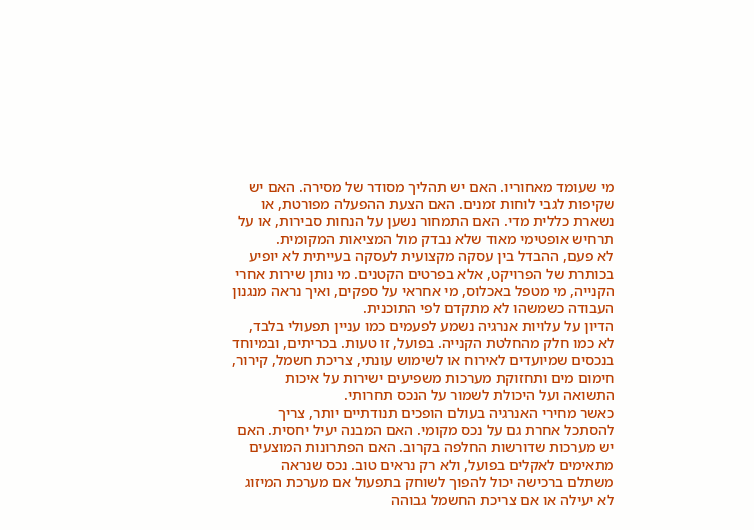מי שעומד מאחוריו. האם יש תהליך מסודר של מסירה. האם יש שקיפות לגבי לוחות זמנים. האם הצעת ההפעלה מפורטת, או נשארת כללית מדי. האם התמחור נשען על הנחות סבירות, או על תרחיש אופטימי מאוד שלא נבדק מול המציאות המקומית.
לא פעם, ההבדל בין עסקה מקצועית לעסקה בעייתית לא יופיע בכותרת של הפרויקט, אלא בפרטים הקטנים. מי נותן שירות אחרי הקנייה, מי מטפל באכלוס, מי אחראי על ספקים, ואיך נראה מנגנון העבודה כשמשהו לא מתקדם לפי התוכנית.
הדיון על עלויות אנרגיה נשמע לפעמים כמו עניין תפעולי בלבד, לא כמו חלק מהחלטת הקנייה. בפועל, זו טעות. בכריתים, ובמיוחד בנכסים שמיועדים לאירוח או לשימוש עונתי, צריכת חשמל, קירור, חימום מים ותחזוקת מערכות משפיעים ישירות על איכות התשואה ועל היכולת לשמור על הנכס תחרותי.
כאשר מחירי האנרגיה בעולם הופכים תנודתיים יותר, צריך להסתכל אחרת גם על נכס מקומי. האם המבנה יעיל יחסית. האם יש מערכות שדורשות החלפה בקרוב. האם הפתרונות המוצעים מתאימים לאקלים בפועל, ולא רק נראים טוב. נכס שנראה משתלם ברכישה יכול להפוך לשוחק בתפעול אם מערכת המיזוג לא יעילה או אם צריכת החשמל גבוהה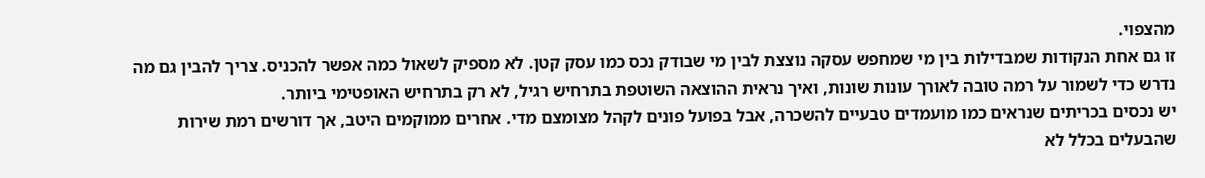מהצפוי.
זו גם אחת הנקודות שמבדילות בין מי שמחפש עסקה נוצצת לבין מי שבודק נכס כמו עסק קטן. לא מספיק לשאול כמה אפשר להכניס. צריך להבין גם מה נדרש כדי לשמור על רמה טובה לאורך עונות שונות, ואיך נראית ההוצאה השוטפת בתרחיש רגיל, לא רק בתרחיש האופטימי ביותר.
יש נכסים בכריתים שנראים כמו מועמדים טבעיים להשכרה, אבל בפועל פונים לקהל מצומצם מדי. אחרים ממוקמים היטב, אך דורשים רמת שירות שהבעלים בכלל לא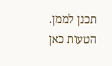תכנן לממן. הטעות כאן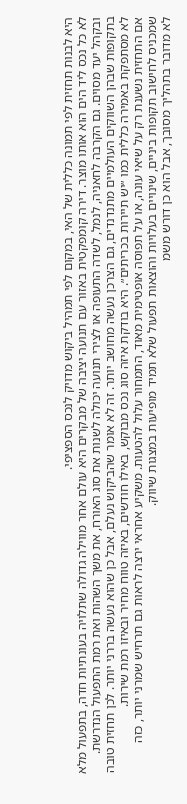היא לבנות תחזית לפי תמונה כללית של האי, במקום לפי תמהיל ביקוש מדויק לנכס הספציפי.
לא כל נכס ליד הים הוא אותו מוצר. דירה קומפקטית באזור עם תנועה יציבה של מבקרים היא עולם אחר מווילה גדולה שתלויה בעונתיות חדה, בתפעול מלא ובקהל יעד מסוים. גם הקרבה לחאניה, לנמל, לשדה התעופה או לצירי תנועה יכולה לשנות את סוג האורח, את משך השהות ואת רמת התפעול הנדרשת.
בתקופות שבהן השווקים העולמיים מתנדנדים, גם הצרכן נעשה מחושב יותר. זה לא אומר שהביקוש נעלם, אבל כן שהוא נעשה בררני יותר. לכן תחזית טובה לא מסתפקת באמירה כללית כמו ״יש תיירות בכריתים״. היא בודקת איזה סוג נכס מבוקש, באילו חודשים, באיזה טווח מחיר ובאיזו רמת שירות.
אם התחזית נשענת רק על שיאי עונה, או על תפוסה אופטימית מאוד, התמחור עלול להטעות. משקיע אחראי ירצה לראות גם תרחיש שמרני יותר, כזה שמכניס לחישוב תקופות ביניים, שינויים בעלויות והוצאות תפעול שלא תמיד מופיעות במצגות שיווק.
לא מדובר בתהליך מסובך, אבל הוא כן דורש משמ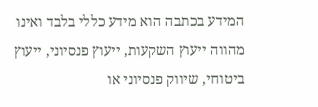המידע בכתבה הוא מידע כללי בלבד ואינו מהווה ייעוץ השקעות, ייעוץ פנסיוני, ייעוץ ביטוחי, שיווק פנסיוני או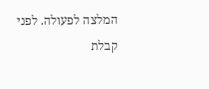המלצה לפעולה. לפני קבלת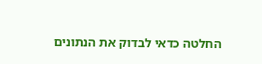החלטה כדאי לבדוק את הנתונים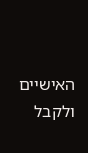האישיים ולקבל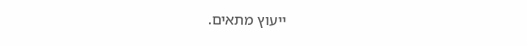ייעוץ מתאים.